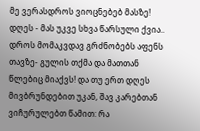მე ვერასდროს ვიოცნებებ მასზე! დღეს - მას უკვე სხვა წარსული ქვია.. დროს მომაკვდავ გრძნობებს აფენს თავზე- გულის თქმა და მათთან წლებიც მიაქვს! და თუ ერთ დღეს მივბრუნდებით უკან, შავ კარებთან ვიჩურულებთ წამით: რა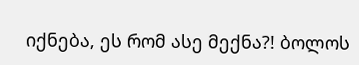იქნება, ეს რომ ასე მექნა?! ბოლოს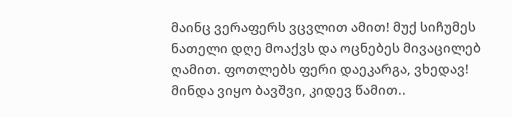მაინც ვერაფერს ვცვლით ამით! მუქ სიჩუმეს ნათელი დღე მოაქვს და ოცნებეს მივაცილებ ღამით. ფოთლებს ფერი დაეკარგა, ვხედავ! მინდა ვიყო ბავშვი, კიდევ წამით..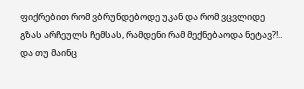ფიქრებით რომ ვბრუნდებოდე უკან და რომ ვცვლიდე გზას არჩეულს ჩემსას, რამდენი რამ მექნებაოდა ნეტავ?!.. და თუ მაინც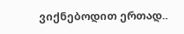ვიქნებოდით ერთად..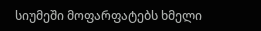სიუმეში მოფარფატებს ხმელი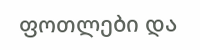ფოთლები და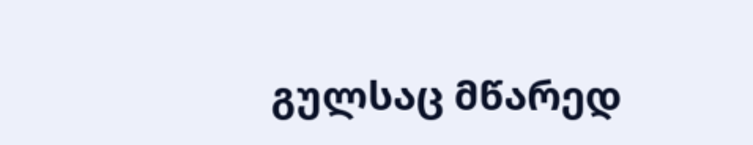გულსაც მწარედ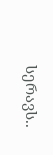სერავს..